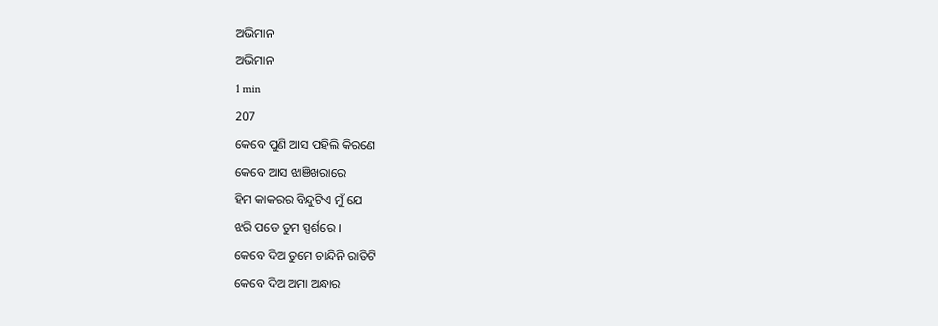ଅଭିମାନ
ଅଭିମାନ
1 min
207
କେବେ ପୁଣି ଆସ ପହିଲି କିରଣେ
କେବେ ଆସ ଝାଞିଖରାରେ
ହିମ କାକରର ବିନ୍ଦୁଟିଏ ମୁଁ ଯେ
ଝରି ପଡେ ତୁମ ସ୍ପର୍ଶରେ ।
କେବେ ଦିଅ ତୁମେ ଚାନ୍ଦିନି ରାତିଟି
କେବେ ଦିଅ ଅମା ଅନ୍ଧାର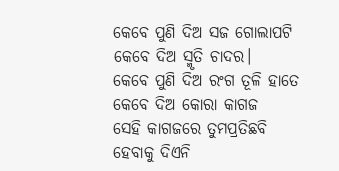କେବେ ପୁଣି ଦିଅ ସଜ ଗୋଲାପଟି
କେବେ ଦିଅ ସ୍ମୃତି ଚାଦର।
କେବେ ପୁଣି ଦିଅ ରଂଗ ତୂଳି ହାତେ
କେବେ ଦିଅ କୋରା କାଗଜ
ସେହି କାଗଜରେ ତୁମପ୍ରତିଛବି
ହେବାକୁ ଦିଏନି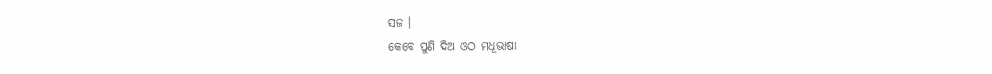ସଜ ।
କେବେ ପୁଣି ଦିଅ ଓଠ ମଧୂଭାଷା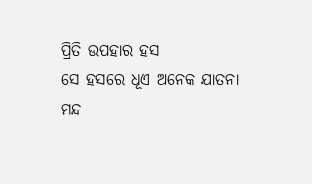ପ୍ରିତି ଉପହାର ହସ
ସେ ହସରେ ଧୂଏ ଅନେକ ଯାତନା
ମନ୍ଦ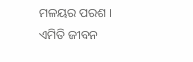ମଳୟର ପରଶ ।
ଏମିତି ଜୀବନ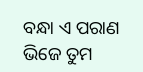ବନ୍ଧା ଏ ପରାଣ
ଭିଜେ ତୁମ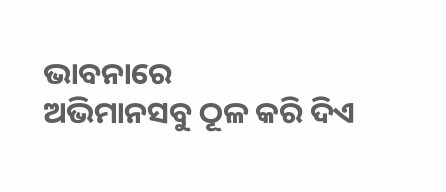ଭାବନାରେ
ଅଭିମାନସବୁ ଠୂଳ କରି ଦିଏ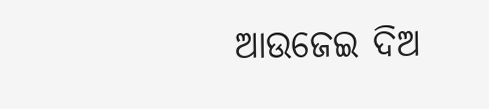ଆଉଜେଇ ଦିଅ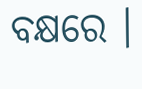ବକ୍ଷରେ ।